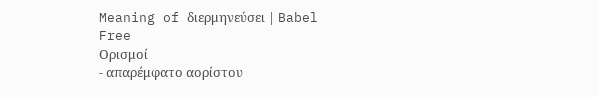Meaning of διερμηνεύσει | Babel Free
Ορισμοί
- απαρέμφατο αορίστου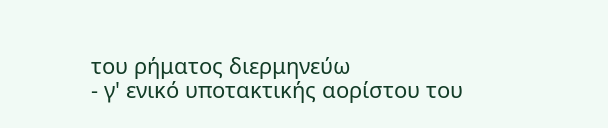του ρήματος διερμηνεύω
- γ' ενικό υποτακτικής αορίστου του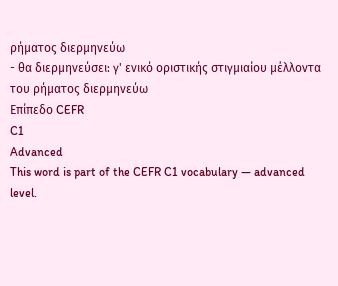ρήματος διερμηνεύω
- θα διερμηνεύσει: γ' ενικό οριστικής στιγμιαίου μέλλοντα του ρήματος διερμηνεύω
Επίπεδο CEFR
C1
Advanced
This word is part of the CEFR C1 vocabulary — advanced level.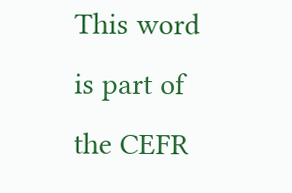This word is part of the CEFR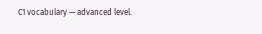C1 vocabulary — advanced level.